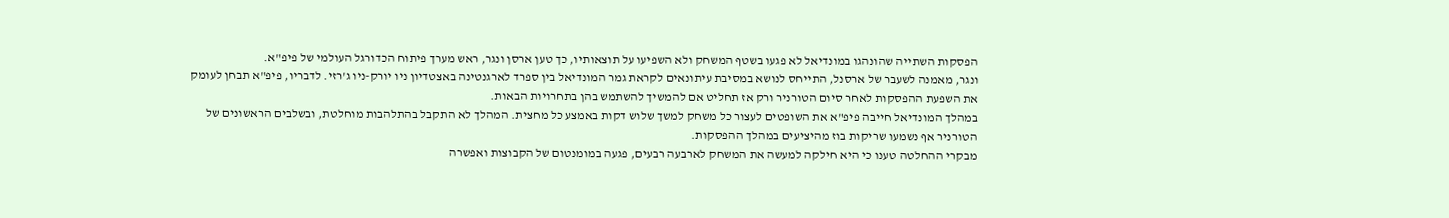הפסקות השתייה שהונהגו במונדיאל לא פגעו בשטף המשחק ולא השפיעו על תוצאותיו, כך טען ארסן ונגר, ראש מערך פיתוח הכדורגל העולמי של פיפ"א.
ונגר, מאמנה לשעבר של ארסנל, התייחס לנושא במסיבת עיתונאים לקראת גמר המונדיאל בין ספרד לארגנטינה באצטדיון ניו יורק-ניו ג'רזי. לדבריו, פיפ"א תבחן לעומק את השפעת ההפסקות לאחר סיום הטורניר ורק אז תחליט אם להמשיך להשתמש בהן בתחרויות הבאות.
במהלך המונדיאל חייבה פיפ"א את השופטים לעצור כל משחק למשך שלוש דקות באמצע כל מחצית. המהלך לא התקבל בהתלהבות מוחלטת, ובשלבים הראשונים של הטורניר אף נשמעו שריקות בוז מהיציעים במהלך ההפסקות.
מבקרי ההחלטה טענו כי היא חילקה למעשה את המשחק לארבעה רבעים, פגעה במומנטום של הקבוצות ואפשרה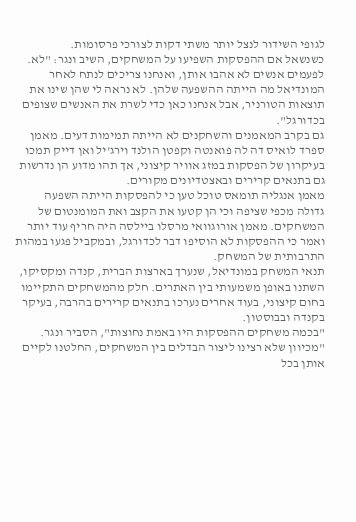לגופי השידור לנצל יותר משתי דקות לצורכי פרסומות.
כשנשאל אם ההפסקות השפיעו על המשחקים, השיב ונגר: "לא. לפעמים אנשים לא אהבו אותן, ואנחנו צריכים לנתח לאחר המונדיאל מה הייתה ההשפעה שלהן. לא נראה לי שהן שינו את תוצאות הטורניר, אבל אנחנו כאן כדי לשרת את האנשים שצופים בכדורגל".
גם בקרב המאמנים והשחקנים לא הייתה תמימות דעים. מאמן ספרד לואיס דה לה פואנטה וקפטן הולנד וירג'יל ואן דייק תמכו בעיקרון של הפסקות במזג אוויר קיצוני, אך תהו מדוע הן נדרשות גם בתנאים קרירים ובאצטדיונים מקורים.
מאמן אנגליה תומאס טוכל טען כי להפסקות הייתה השפעה גדולה מכפי שציפה וכי הן קטעו את הקצב ואת המומנטום של המשחקים. מאמן אורוגוואי מרסלו ביילסה היה חריף עוד יותר ואמר כי ההפסקות לא הוסיפו דבר לכדורגל, ובמקביל פגעו במהות התרבותית של המשחק.
תנאי המשחק במונדיאל, שנערך בארצות הברית, קנדה ומקסיקו, השתנו באופן משמעותי בין האתרים. חלק מהמשחקים התקיימו בחום קיצוני, בעוד אחרים נערכו בתנאים קרירים בהרבה, בעיקר בקנדה ובבוסטון.
"בכמה משחקים ההפסקות היו באמת נחוצות", הסביר ונגר. "מכיוון שלא רצינו ליצור הבדלים בין המשחקים, החלטנו לקיים אותן בכל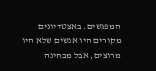המפגשים. באצטדיונים מקורים היו אנשים שלא היו מרוצים, אבל מבחינה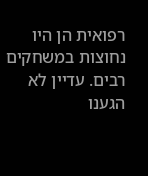רפואית הן היו נחוצות במשחקים רבים. עדיין לא הגענו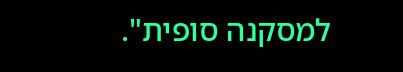למסקנה סופית".